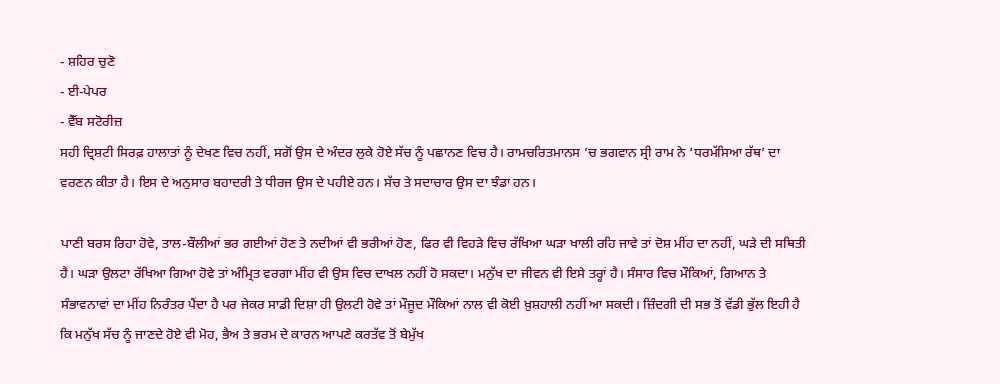- ਸ਼ਹਿਰ ਚੁਣੋ
- ਈ-ਪੇਪਰ
- ਵੈੱਬ ਸਟੋਰੀਜ਼
ਸਹੀ ਦ੍ਰਿਸ਼ਟੀ ਸਿਰਫ਼ ਹਾਲਾਤਾਂ ਨੂੰ ਦੇਖਣ ਵਿਚ ਨਹੀਂ, ਸਗੋਂ ਉਸ ਦੇ ਅੰਦਰ ਲੁਕੇ ਹੋਏ ਸੱਚ ਨੂੰ ਪਛਾਨਣ ਵਿਚ ਹੈ। ਰਾਮਚਰਿਤਮਾਨਸ ’ਚ ਭਗਵਾਨ ਸ੍ਰੀ ਰਾਮ ਨੇ ‘ਧਰਮੱਸਿਆ ਰੱਥ’ ਦਾ ਵਰਣਨ ਕੀਤਾ ਹੈ। ਇਸ ਦੇ ਅਨੁਸਾਰ ਬਹਾਦਰੀ ਤੇ ਧੀਰਜ ਉਸ ਦੇ ਪਹੀਏ ਹਨ। ਸੱਚ ਤੇ ਸਦਾਚਾਰ ਉਸ ਦਾ ਝੰਡਾ ਹਨ।

ਪਾਣੀ ਬਰਸ ਰਿਹਾ ਹੋਵੇ, ਤਾਲ-ਬੌਲੀਆਂ ਭਰ ਗਈਆਂ ਹੋਣ ਤੇ ਨਦੀਆਂ ਵੀ ਭਰੀਆਂ ਹੋਣ, ਫਿਰ ਵੀ ਵਿਹੜੇ ਵਿਚ ਰੱਖਿਆ ਘੜਾ ਖਾਲੀ ਰਹਿ ਜਾਵੇ ਤਾਂ ਦੋਸ਼ ਮੀਂਹ ਦਾ ਨਹੀਂ, ਘੜੇ ਦੀ ਸਥਿਤੀ ਹੈ। ਘੜਾ ਉਲਟਾ ਰੱਖਿਆ ਗਿਆ ਹੋਵੇ ਤਾਂ ਅੰਮ੍ਰਿਤ ਵਰਗਾ ਮੀਂਹ ਵੀ ਉਸ ਵਿਚ ਦਾਖਲ ਨਹੀਂ ਹੋ ਸਕਦਾ। ਮਨੁੱਖ ਦਾ ਜੀਵਨ ਵੀ ਇਸੇ ਤਰ੍ਹਾਂ ਹੈ। ਸੰਸਾਰ ਵਿਚ ਮੌਕਿਆਂ, ਗਿਆਨ ਤੇ ਸੰਭਾਵਨਾਵਾਂ ਦਾ ਮੀਂਹ ਨਿਰੰਤਰ ਪੈਂਦਾ ਹੈ ਪਰ ਜੇਕਰ ਸਾਡੀ ਦਿਸ਼ਾ ਹੀ ਉਲਟੀ ਹੋਵੇ ਤਾਂ ਮੌਜੂਦ ਮੌਕਿਆਂ ਨਾਲ ਵੀ ਕੋਈ ਖ਼ੁਸ਼ਹਾਲੀ ਨਹੀਂ ਆ ਸਕਦੀ। ਜ਼ਿੰਦਗੀ ਦੀ ਸਭ ਤੋਂ ਵੱਡੀ ਭੁੱਲ ਇਹੀ ਹੈ ਕਿ ਮਨੁੱਖ ਸੱਚ ਨੂੰ ਜਾਣਦੇ ਹੋਏ ਵੀ ਮੋਹ, ਭੈਅ ਤੇ ਭਰਮ ਦੇ ਕਾਰਨ ਆਪਣੇ ਕਰਤੱਵ ਤੋਂ ਬੇਮੁੱਖ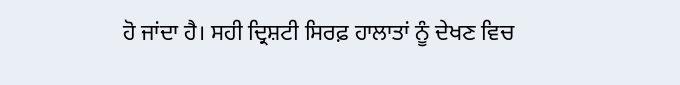ਹੋ ਜਾਂਦਾ ਹੈ। ਸਹੀ ਦ੍ਰਿਸ਼ਟੀ ਸਿਰਫ਼ ਹਾਲਾਤਾਂ ਨੂੰ ਦੇਖਣ ਵਿਚ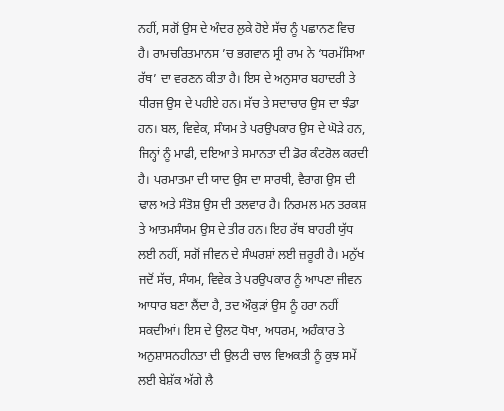ਨਹੀਂ, ਸਗੋਂ ਉਸ ਦੇ ਅੰਦਰ ਲੁਕੇ ਹੋਏ ਸੱਚ ਨੂੰ ਪਛਾਨਣ ਵਿਚ ਹੈ। ਰਾਮਚਰਿਤਮਾਨਸ ’ਚ ਭਗਵਾਨ ਸ੍ਰੀ ਰਾਮ ਨੇ ‘ਧਰਮੱਸਿਆ ਰੱਥ’ ਦਾ ਵਰਣਨ ਕੀਤਾ ਹੈ। ਇਸ ਦੇ ਅਨੁਸਾਰ ਬਹਾਦਰੀ ਤੇ ਧੀਰਜ ਉਸ ਦੇ ਪਹੀਏ ਹਨ। ਸੱਚ ਤੇ ਸਦਾਚਾਰ ਉਸ ਦਾ ਝੰਡਾ ਹਨ। ਬਲ, ਵਿਵੇਕ, ਸੰਯਮ ਤੇ ਪਰਉਪਕਾਰ ਉਸ ਦੇ ਘੋੜੇ ਹਨ, ਜਿਨ੍ਹਾਂ ਨੂੰ ਮਾਫੀ, ਦਇਆ ਤੇ ਸਮਾਨਤਾ ਦੀ ਡੋਰ ਕੰਟਰੋਲ ਕਰਦੀ ਹੈ। ਪਰਮਾਤਮਾ ਦੀ ਯਾਦ ਉਸ ਦਾ ਸਾਰਥੀ, ਵੈਰਾਗ ਉਸ ਦੀ ਢਾਲ ਅਤੇ ਸੰਤੋਸ਼ ਉਸ ਦੀ ਤਲਵਾਰ ਹੈ। ਨਿਰਮਲ ਮਨ ਤਰਕਸ਼ ਤੇ ਆਤਮਸੰਯਮ ਉਸ ਦੇ ਤੀਰ ਹਨ। ਇਹ ਰੱਥ ਬਾਹਰੀ ਯੁੱਧ ਲਈ ਨਹੀਂ, ਸਗੋਂ ਜੀਵਨ ਦੇ ਸੰਘਰਸ਼ਾਂ ਲਈ ਜ਼ਰੂਰੀ ਹੈ। ਮਨੁੱਖ ਜਦੋਂ ਸੱਚ, ਸੰਯਮ, ਵਿਵੇਕ ਤੇ ਪਰਉਪਕਾਰ ਨੂੰ ਆਪਣਾ ਜੀਵਨ ਆਧਾਰ ਬਣਾ ਲੈਂਦਾ ਹੈ, ਤਦ ਔਕੁੜਾਂ ਉਸ ਨੂੰ ਹਰਾ ਨਹੀਂ ਸਕਦੀਆਂ। ਇਸ ਦੇ ਉਲਟ ਧੋਖਾ, ਅਧਰਮ, ਅਹੰਕਾਰ ਤੇ ਅਨੁਸ਼ਾਸਨਹੀਨਤਾ ਦੀ ਉਲਟੀ ਚਾਲ ਵਿਅਕਤੀ ਨੂੰ ਕੁਝ ਸਮੇਂ ਲਈ ਬੇਸ਼ੱਕ ਅੱਗੇ ਲੈ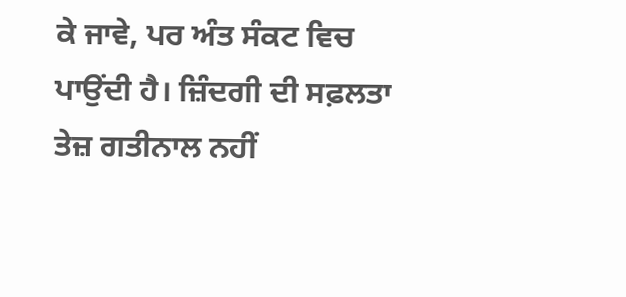ਕੇ ਜਾਵੇ, ਪਰ ਅੰਤ ਸੰਕਟ ਵਿਚ ਪਾਉਂਦੀ ਹੈ। ਜ਼ਿੰਦਗੀ ਦੀ ਸਫ਼ਲਤਾ ਤੇਜ਼ ਗਤੀਨਾਲ ਨਹੀਂ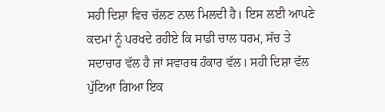ਸਹੀ ਦਿਸ਼ਾ ਵਿਚ ਚੱਲਣ ਨਾਲ ਮਿਲਦੀ ਹੈ। ਇਸ ਲਈ ਆਪਣੇ ਕਦਮਾਂ ਨੂੰ ਪਰਖਦੇ ਰਹੀਏ ਕਿ ਸਾਡੀ ਚਾਲ ਧਰਮ, ਸੱਚ ਤੇ ਸਦਾਚਾਰ ਵੱਲ ਹੈ ਜਾਂ ਸਵਾਰਥ ਹੰਕਾਰ ਵੱਲ। ਸਹੀ ਦਿਸ਼ਾ ਵੱਲ ਪੁੱਟਿਆ ਗਿਆ ਇਕ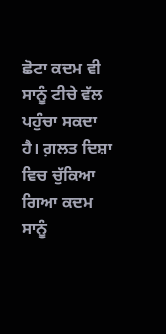ਛੋਟਾ ਕਦਮ ਵੀ ਸਾਨੂੰ ਟੀਚੇ ਵੱਲ ਪਹੁੰਚਾ ਸਕਦਾ ਹੈ। ਗ਼ਲਤ ਦਿਸ਼ਾ ਵਿਚ ਚੁੱਕਿਆ ਗਿਆ ਕਦਮ ਸਾਨੂੰ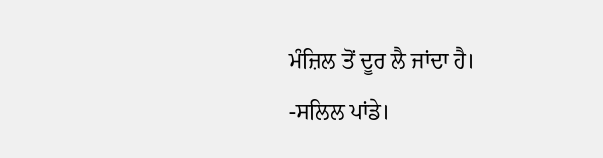ਮੰਜ਼ਿਲ ਤੋਂ ਦੂਰ ਲੈ ਜਾਂਦਾ ਹੈ।
-ਸਲਿਲ ਪਾਂਡੇ।